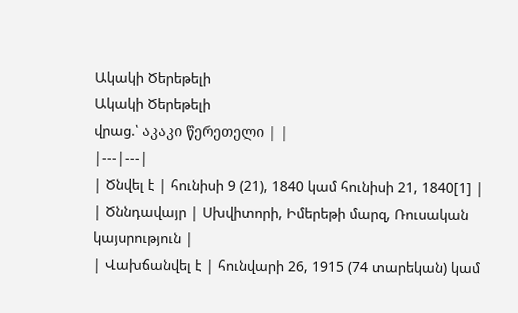Ակակի Ծերեթելի
Ակակի Ծերեթելի
վրաց.՝ აკაკი წერეთელი | |
|---|---|
| Ծնվել է | հունիսի 9 (21), 1840 կամ հունիսի 21, 1840[1] |
| Ծննդավայր | Սխվիտորի, Իմերեթի մարզ, Ռուսական կայսրություն |
| Վախճանվել է | հունվարի 26, 1915 (74 տարեկան) կամ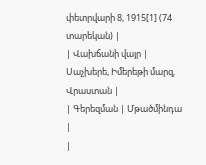փետրվարի 8, 1915[1] (74 տարեկան) |
| Վախճանի վայր | Սաչխերե, Իմերեթի մարզ, Վրաստան |
| Գերեզման | Մթածմինդա |
|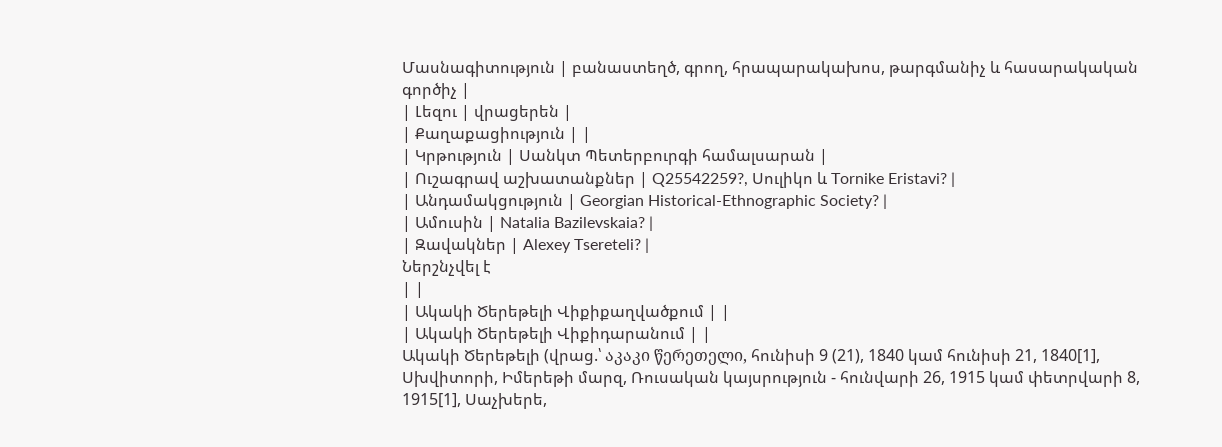Մասնագիտություն | բանաստեղծ, գրող, հրապարակախոս, թարգմանիչ և հասարակական գործիչ |
| Լեզու | վրացերեն |
| Քաղաքացիություն | |
| Կրթություն | Սանկտ Պետերբուրգի համալսարան |
| Ուշագրավ աշխատանքներ | Q25542259?, Սուլիկո և Tornike Eristavi? |
| Անդամակցություն | Georgian Historical-Ethnographic Society? |
| Ամուսին | Natalia Bazilevskaia? |
| Զավակներ | Alexey Tsereteli? |
Ներշնչվել է
| |
| Ակակի Ծերեթելի Վիքիքաղվածքում | |
| Ակակի Ծերեթելի Վիքիդարանում | |
Ակակի Ծերեթելի (վրաց.՝ აკაკი წერეთელი, հունիսի 9 (21), 1840 կամ հունիսի 21, 1840[1], Սխվիտորի, Իմերեթի մարզ, Ռուսական կայսրություն - հունվարի 26, 1915 կամ փետրվարի 8, 1915[1], Սաչխերե,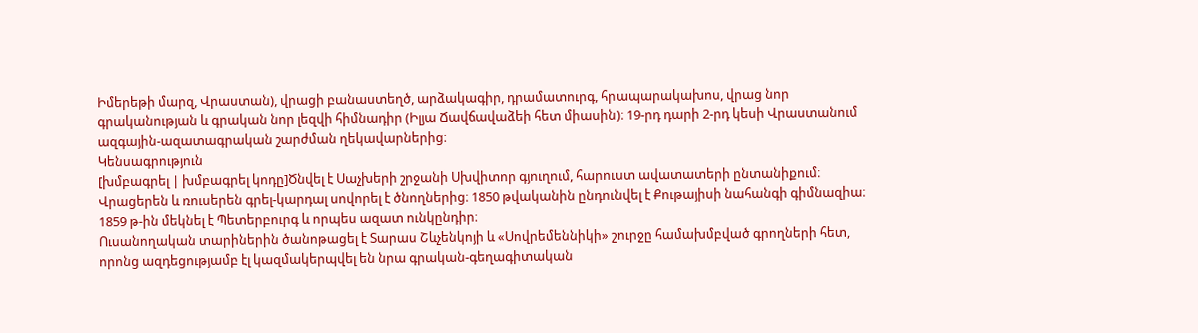Իմերեթի մարզ, Վրաստան), վրացի բանաստեղծ, արձակագիր, դրամատուրգ, հրապարակախոս, վրաց նոր գրականության և գրական նոր լեզվի հիմնադիր (Իլյա Ճավճավաձեի հետ միասին)։ 19-րդ դարի 2-րդ կեսի Վրաստանում ազգային-ազատագրական շարժման ղեկավարներից։
Կենսագրություն
[խմբագրել | խմբագրել կոդը]Ծնվել է Սաչխերի շրջանի Սխվիտոր գյուղում, հարուստ ավատատերի ընտանիքում։ Վրացերեն և ռուսերեն գրել-կարդալ սովորել է ծնողներից։ 1850 թվականին ընդունվել է Քութայիսի նահանգի գիմնազիա։ 1859 թ-ին մեկնել է Պետերբուրգ և որպես ազատ ունկընդիր։
Ուսանողական տարիներին ծանոթացել է Տարաս Շևչենկոյի և «Սովրեմեննիկի» շուրջը համախմբված գրողների հետ, որոնց ազդեցությամբ էլ կազմակերպվել են նրա գրական-գեղագիտական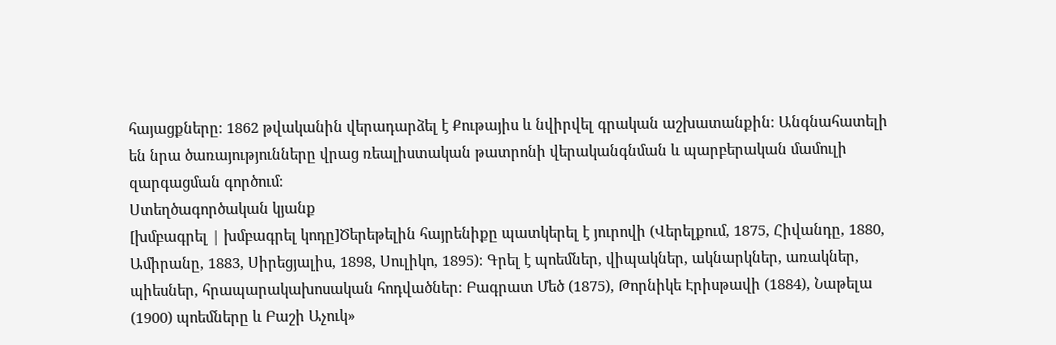հայացքները։ 1862 թվականին վերադարձել է Քութայիս և նվիրվել գրական աշխատանքին։ Անգնահատելի են նրա ծառայությունները վրաց ռեալիստական թատրոնի վերականգնման և պարբերական մամուլի զարգացման գործում։
Ստեղծագործական կյանք
[խմբագրել | խմբագրել կոդը]Ծերեթելին հայրենիքը պատկերել է յուրովի (Վերելքում, 1875, Հիվանդը, 1880, Ամիրանը, 1883, Սիրեցյալիս, 1898, Սուլիկո, 1895)։ Գրել է պոեմներ, վիպակներ, ակնարկներ, առակներ, պիեսներ, հրապարակախոսական հոդվածներ։ Բագրատ Մեծ (1875), Թորնիկե Էրիսթավի (1884), Նաթելա (1900) պոեմները և Բաշի Աչուկ»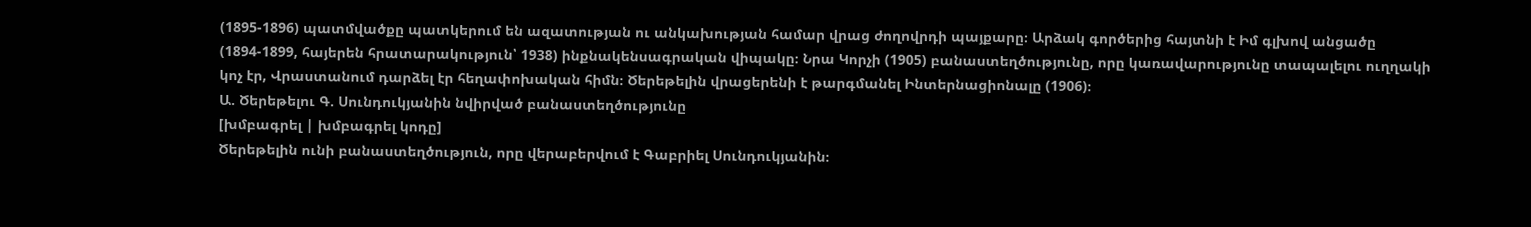(1895-1896) պատմվածքը պատկերում են ազատության ու անկախության համար վրաց ժողովրդի պայքարը։ Արձակ գործերից հայտնի է Իմ գլխով անցածը (1894-1899, հայերեն հրատարակություն՝ 1938) ինքնակենսագրական վիպակը։ Նրա Կորչի (1905) բանաստեղծությունը, որը կառավարությունը տապալելու ուղղակի կոչ էր, Վրաստանում դարձել էր հեղափոխական հիմն։ Ծերեթելին վրացերենի է թարգմանել Ինտերնացիոնալը (1906)։
Ա. Ծերեթելու Գ. Սունդուկյանին նվիրված բանաստեղծությունը
[խմբագրել | խմբագրել կոդը]
Ծերեթելին ունի բանաստեղծություն, որը վերաբերվում է Գաբրիել Սունդուկյանին։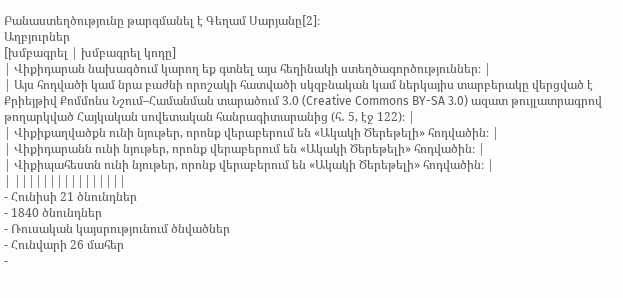Բանաստեղծությունը թարգմանել է Գեղամ Սարյանը[2]։
Աղբյուրներ
[խմբագրել | խմբագրել կոդը]
| Վիքիդարան նախագծում կարող եք գտնել այս հեղինակի ստեղծագործություններ։ |
| Այս հոդվածի կամ նրա բաժնի որոշակի հատվածի սկզբնական կամ ներկայիս տարբերակը վերցված է Քրիեյթիվ Քոմմոնս Նշում–Համանման տարածում 3.0 (Creative Commons BY-SA 3.0) ազատ թույլատրագրով թողարկված Հայկական սովետական հանրագիտարանից (հ․ 5, էջ 122)։ |
| Վիքիքաղվածքն ունի նյութեր, որոնք վերաբերում են «Ակակի Ծերեթելի» հոդվածին։ |
| Վիքիդարանն ունի նյութեր, որոնք վերաբերում են «Ակակի Ծերեթելի» հոդվածին։ |
| Վիքիպահեստն ունի նյութեր, որոնք վերաբերում են «Ակակի Ծերեթելի» հոդվածին։ |
| ||||||||||||||||
- Հունիսի 21 ծնունդներ
- 1840 ծնունդներ
- Ռուսական կայսրությունում ծնվածներ
- Հունվարի 26 մահեր
-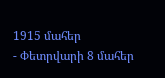1915 մահեր
- Փետրվարի 8 մահեր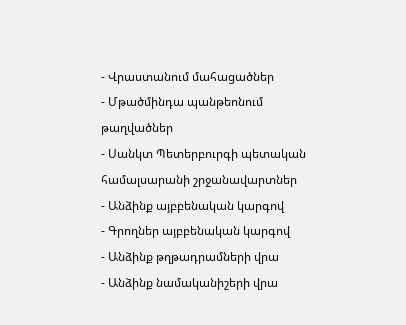- Վրաստանում մահացածներ
- Մթածմինդա պանթեոնում թաղվածներ
- Սանկտ Պետերբուրգի պետական համալսարանի շրջանավարտներ
- Անձինք այբբենական կարգով
- Գրողներ այբբենական կարգով
- Անձինք թղթադրամների վրա
- Անձինք նամականիշերի վրա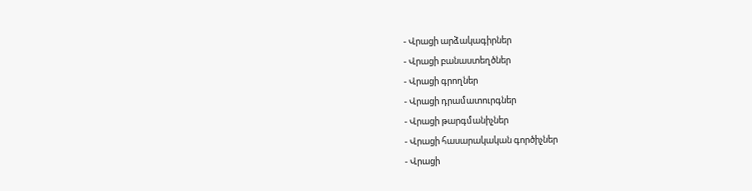- Վրացի արձակագիրներ
- Վրացի բանաստեղծներ
- Վրացի գրողներ
- Վրացի դրամատուրգներ
- Վրացի թարգմանիչներ
- Վրացի հասարակական գործիչներ
- Վրացի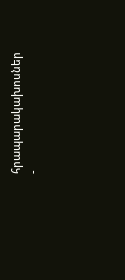հրապարակախոսներ
-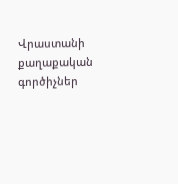Վրաստանի քաղաքական գործիչներ